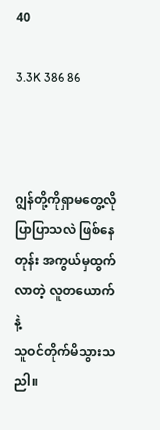40

3.3K 386 86



ဂျွန်တို့ကိုရှာမတွေ့လို ပြာပြာသလဲ ဖြစ်နေတုန်း အကွယ်မှထွက်လာတဲ့ လူတယောက်နဲ့
သူဝင်တိုက်မိသွားသညါ။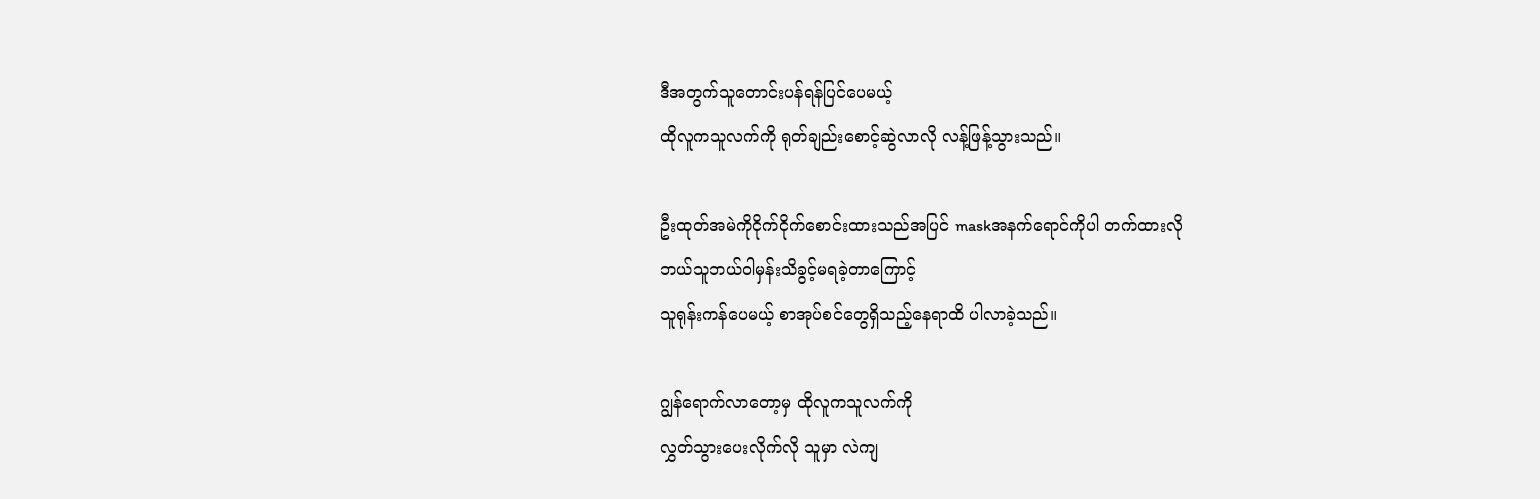ဒီအတွက်သူတောင်းပန်ရန်ပြင်ပေမယ့်
ထိုလူကသူလက်ကို ရုတ်ချည်းစောင့်ဆွဲလာလို လန့်ဖြန့်သွားသည်။

ဦးထုတ်အမဲကိုငိုက်ငိုက်စောင်းထားသည်အပြင် maskအနက်ရောင်ကိုပါ တက်ထားလို
ဘယ်သူဘယ်ဝါမှန်းသိခွင့်မရခဲ့တာကြောင့်
သူရုန်းကန်ပေမယ့် စာအုပ်စင်တွေရှိသည့်နေရာထိ ပါလာခဲ့သည်။

ဂျွန်ရောက်လာတော့မှ ထိုလူကသူလက်ကို
လွှတ်သွားပေးလိုက်လို သူမှာ လဲကျ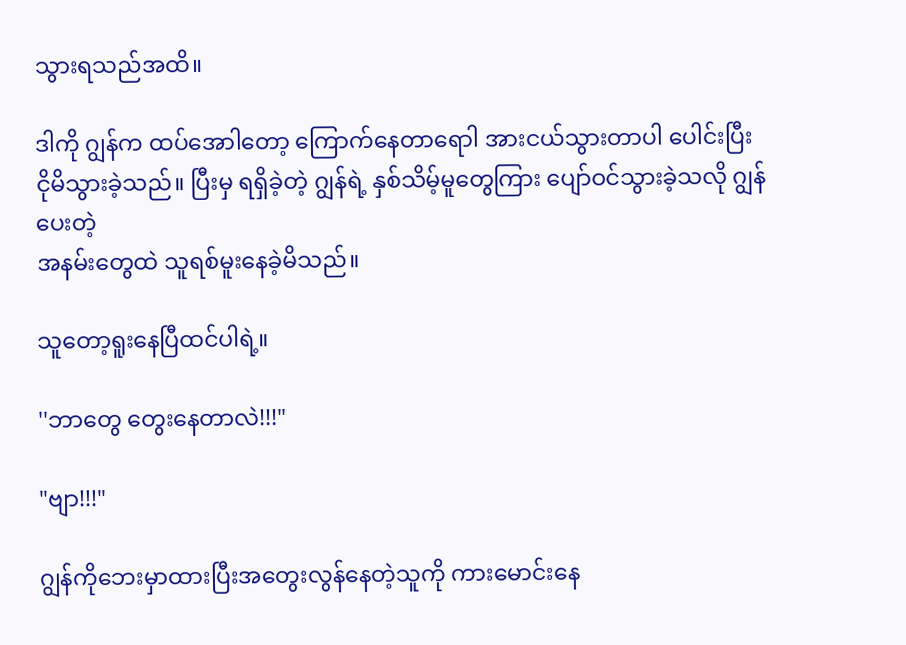သွားရသည်အထိ။

ဒါကို ဂျွန်က ထပ်အောါတော့ ကြောက်နေတာရောါ အားငယ်သွားတာပါ ပေါင်းပြီး ငိုမိသွားခဲ့သည်။ ပြီးမှ ရရှိခဲ့တဲ့ ဂျွန်ရဲ့ နှစ်သိမ့်မူတွေကြား ပျော်ဝင်သွားခဲ့သလို ဂျွန်ပေးတဲ့
အနမ်းတွေထဲ သူရစ်မူးနေခဲ့မိသည်။

သူတော့ရူးနေပြီထင်ပါရဲ့။

''ဘာတွေ တွေးနေတာလဲ!!!"

"ဗျာ!!!"

ဂျွန်ကိုဘေးမှာထားပြီးအတွေးလွန်နေတဲ့သူကို ကားမောင်းနေ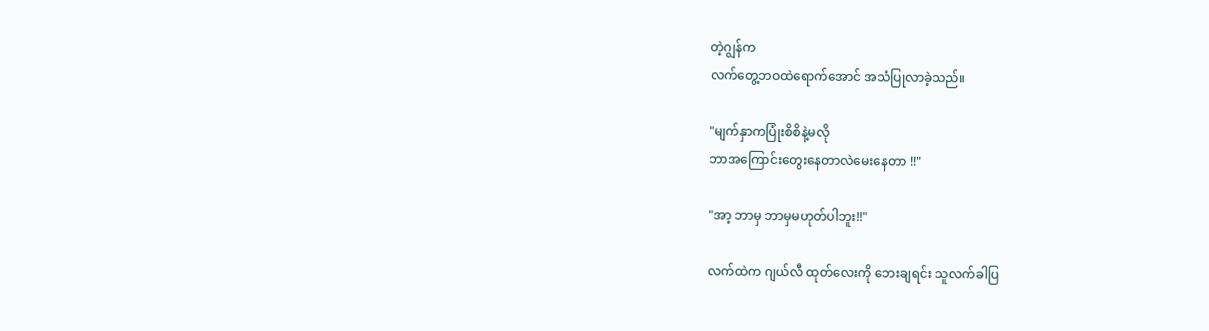တဲ့ဂျွန်က
လက်တွေ့ဘဝထဲရောက်အောင် အသံပြုလာခဲ့သည်။

"မျက်နှာကပြုံးစိစိနဲ့မလို
ဘာအကြောင်းတွေးနေတာလဲမေးနေတာ !!"

"အာ့ ဘာမှ ဘာမှမဟုတ်ပါဘူး!!"

လက်ထဲက ဂျယ်လီ ထုတ်လေးကို ဘေးချရင်း သူလက်ခါပြ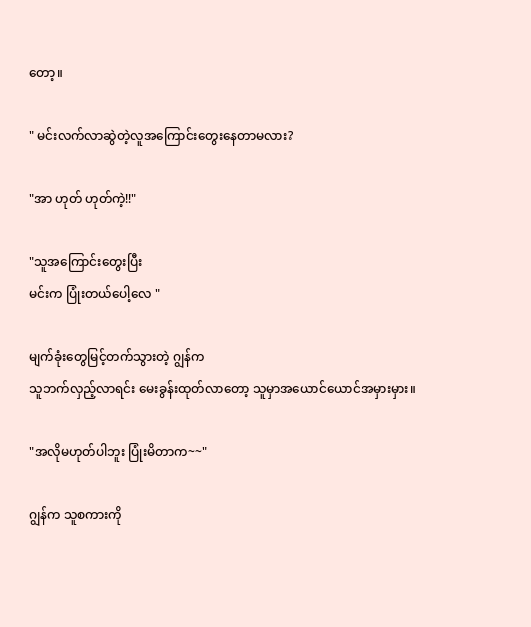တော့။

" မင်းလက်လာဆွဲတဲ့လူအကြောင်းတွေးနေတာမလား?

"အာ ဟုတ် ဟုတ်ကဲ့!!"

"သူအကြောင်းတွေးပြီး
မင်းက ပြုံးတယ်ပေါ့လေ "

မျက်ခုံးတွေမြင့်တက်သွားတဲ့ ဂျွန်က
သူဘက်လှည့်လာရင်း မေးခွန်းထုတ်လာတော့ သူမှာအယောင်ယောင်အမှားမှား။

"အလိုမဟုတ်ပါဘူး ပြုံးမိတာက~~"

ဂျွန်က သူစကားကို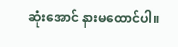ဆုံးအောင် နားမထောင်ပါ။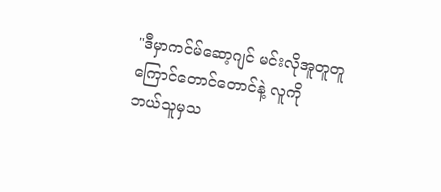"ဒီမှာကင်မ်ဆော့ဂျင် မင်းလိုအူတူတူ
ကြောင်တောင်တောင်နဲ့ လူကို
ဘယ်သူမှသ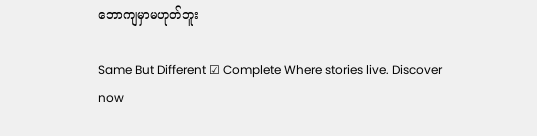ဘောကျမှာမဟုတ်ဘူး

Same But Different ☑ Complete Where stories live. Discover now